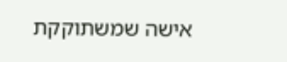אישה שמשתוקקת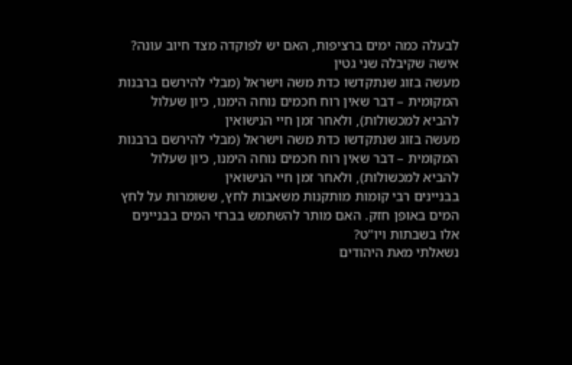לבעלה כמה ימים ברציפות, האם יש לפוקדה מצד חיוב עונה?
אישה שקיבלה שני גטין
מעשה בזוג שנתקדשו כדת משה וישראל (מבלי להירשם ברבנות המקומית – דבר שאין רוח חכמים נוחה הימנו, כיון שעלול להביא למכשולות), ולאחר זמן חיי הנישואין
מעשה בזוג שנתקדשו כדת משה וישראל (מבלי להירשם ברבנות המקומית – דבר שאין רוח חכמים נוחה הימנו, כיון שעלול להביא למכשולות), ולאחר זמן חיי הנישואין
בבניינים רבי קומות מותקנות משאבות לחץ, ששומרות על לחץ המים באופן חזק. האם מותר להשתמש בברזי המים בבניינים אלו בשבתות ויו"ט?
נשאלתי מאת היהודים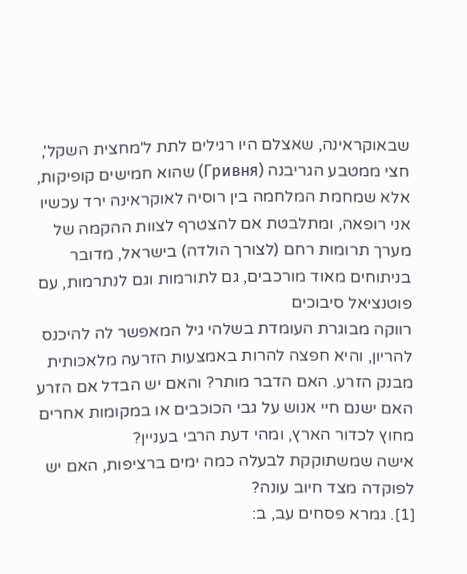שבאוקראינה, שאצלם היו רגילים לתת ל'מחצית השקל', חצי ממטבע הגריבנה (Гривня) שהוא חמישים קופיקות, אלא שמחמת המלחמה בין רוסיה לאוקראינה ירד עכשיו
אני רופאה, ומתלבטת אם להצטרף לצוות ההקמה של מערך תרומות רחם (לצורך הולדה) בישראל, מדובר בניתוחים מאוד מורכבים, גם לתורמות וגם לנתרמות, עם פוטנציאל סיבוכים
רווקה מבוגרת העומדת בשלהי גיל המאפשר לה להיכנס להריון, והיא חפצה להרות באמצעות הזרעה מלאכותית מבנק הזרע. האם הדבר מותר? והאם יש הבדל אם הזרע
האם ישנם חיי אנוש על גבי הכוכבים או במקומות אחרים מחוץ לכדור הארץ, ומהי דעת הרבי בעניין?
אישה שמשתוקקת לבעלה כמה ימים ברציפות, האם יש לפוקדה מצד חיוב עונה?
[1]. גמרא פסחים עב, ב: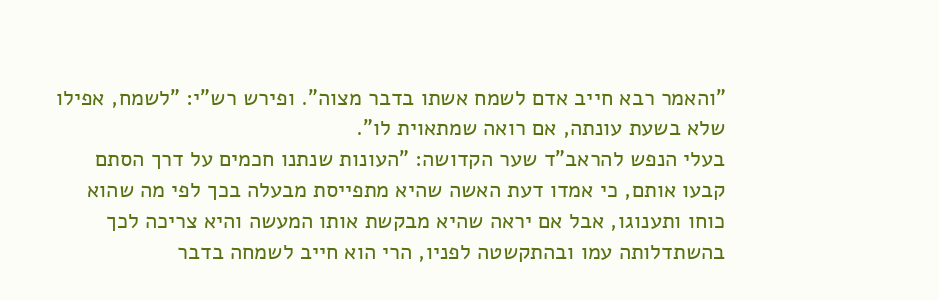"והאמר רבא חייב אדם לשמח אשתו בדבר מצוה". ופירש רש"י: "לשמח, אפילו שלא בשעת עונתה, אם רואה שמתאוית לו".
בעלי הנפש להראב"ד שער הקדושה: "העונות שנתנו חכמים על דרך הסתם קבעו אותם, כי אמדו דעת האשה שהיא מתפייסת מבעלה בכך לפי מה שהוא כוחו ותענוגו, אבל אם יראה שהיא מבקשת אותו המעשה והיא צריכה לכך בהשתדלותה עמו ובהתקשטה לפניו, הרי הוא חייב לשמחה בדבר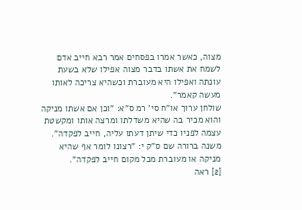מצוה, כאשר אמרו בפסחים אמר רבא חייב אדם לשמח את אשתו בדבר מצוה אפילו שלא בשעת עונתה ואפילו היא מעוברת וכשהיא צריכה לאותו מעשה קאמר".
שולחן ערוך או"ח סי' רמ ס"א: "וכן אם אשתו מניקה והוא מכיר בה שהיא משדלתו ומרצה אותו ומקשטת עצמה לפניו כדי שיתן דעתו עליה, חייב לפקדה". משנה ברורה שם ס"ק י: "רצונו לומר אף שהיא מניקה או מעוברת מכל מקום חייב לפקדה".
[2] ראה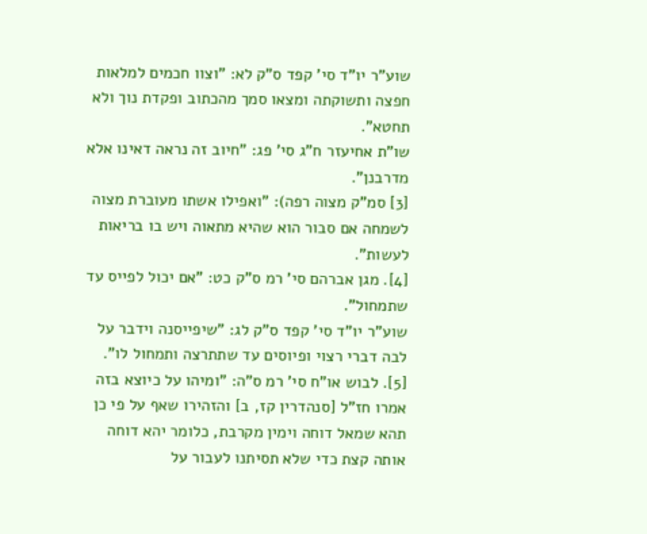שוע"ר יו"ד סי' קפד ס"ק לא: "וצוו חכמים למלאות חפצה ותשוקתה ומצאו סמך מהכתוב ופקדת נוך ולא תחטא".
שו"ת אחיעזר ח"ג סי' פג: "חיוב זה נראה דאינו אלא מדרבנן".
[3] סמ"ק מצוה רפה): "ואפילו אשתו מעוברת מצוה לשמחה אם סבור הוא שהיא מתאוה ויש בו בריאות לעשות".
[4]. מגן אברהם סי' רמ ס"ק כט: "אם יכול לפייס עד שתמחול".
שוע"ר יו"ד סי' קפד ס"ק לג: "שיפייסנה וידבר על לבה דברי רצוי ופיוסים עד שתתרצה ותמחול לו".
[5]. לבוש או"ח סי' רמ ס"ה: "ומיהו על כיוצא בזה אמרו חז"ל [סנהדרין קז, ב] והזהירו שאף על פי כן תהא שמאל דוחה וימין מקרבת, כלומר יהא דוחה אותה קצת כדי שלא תסיתנו לעבור על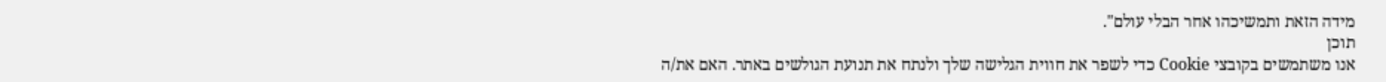מידה הזאת ותמשיכהו אחר הבלי עולם".
תוכן
אנו משתמשים בקובצי Cookie כדי לשפר את חווית הגלישה שלך ולנתח את תנועת הגולשים באתר. האם את/ה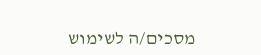מסכים/ה לשימוש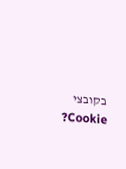בקובצי Cookie?